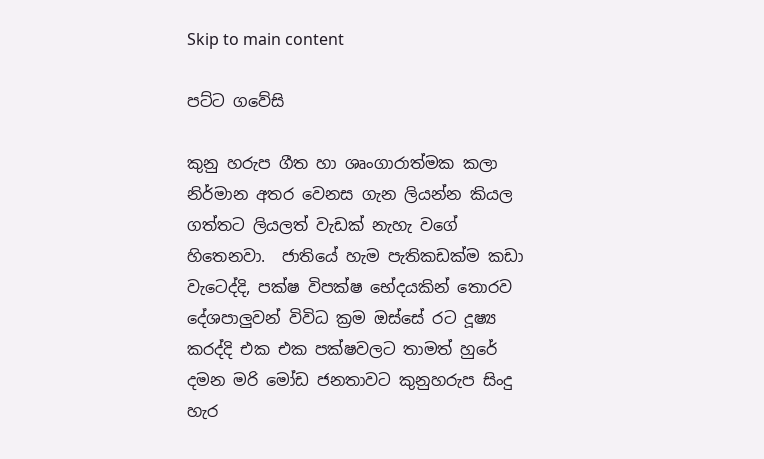Skip to main content

පට්ට ගවේසි

කුනු හරුප ගීත හා ශෘංගාරාත්මක කලා නිර්මාන අතර වෙනස ගැන ලියන්න කියල ගත්තට ලියලත් වැඩක් නැහැ වගේ හිතෙනවා.  ජාතියේ හැම පැතිකඩක්ම කඩා වැටෙද්දි, පක්ෂ විපක්ෂ භේදයකින් තොරව දේශපාලුවන් විවිධ ක්‍රම ඔස්සේ රට දූෂ්‍ය කරද්දි එක එක පක්ෂවලට තාමත් හුරේ දමන මරි මෝඩ ජනතාවට කුනුහරුප සිංදු හැර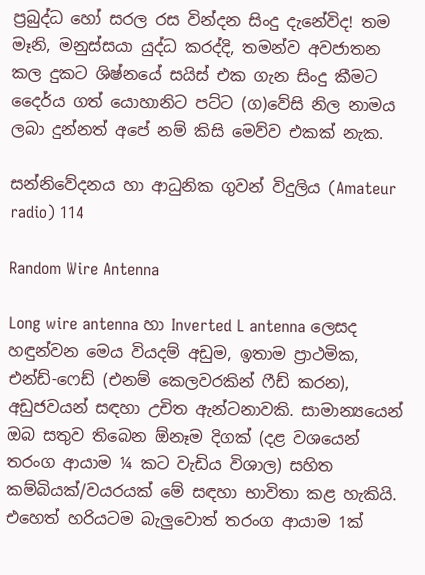ප්‍රබුද්ධ හෝ සරල රස වින්දන සිංදු දැනේවිද! තම මෑනි, මනුස්සයා යුද්ධ කරද්දි, තමන්ව අවජාතන කල දුකට ශිෂ්නයේ සයිස් එක ගැන සිංදු කීමට දෛර්ය ගත් යොහානිට පට්ට (ග)වේසි නිල නාමය ලබා දුන්නත් අපේ නම් කිසි මෙව්ව එකක් නැක.

සන්නිවේදනය හා ආධුනික ගුවන් විදුලිය (Amateur radio) 114

Random Wire Antenna

Long wire antenna හා Inverted L antenna ලෙසද හඳුන්වන මෙය වියදම් අඩුම, ඉතාම ප්‍රාථමික, එන්ඩ්-ෆෙඩ් (එනම් කෙලවරකින් ෆීඩ් කරන), අඩුජවයන් සඳහා උචිත ඇන්ටනාවකි. සාමාන්‍යයෙන් ඔබ සතුව තිබෙන ඕනෑම දිගක් (දළ වශයෙන් තරංග ආයාම ¼ කට වැඩිය විශාල) සහිත කම්බියක්/වයරයක් මේ සඳහා භාවිතා කළ හැකියි. එහෙත් හරියටම බැලුවොත් තරංග ආයාම 1ක්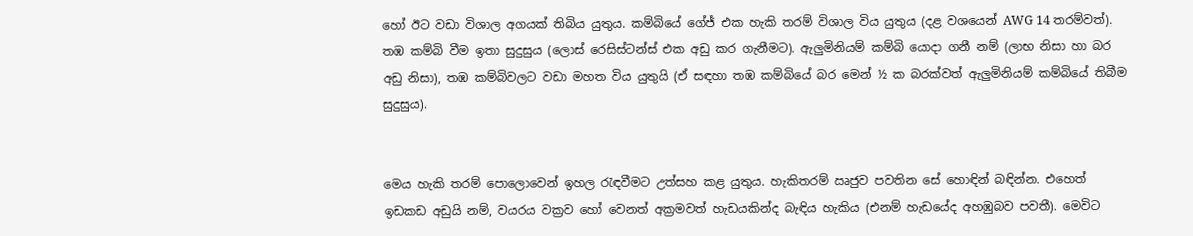හෝ ඊට වඩා විශාල අගයක් තිබිය යුතුය. කම්බියේ ගේජ් එක හැකි තරම් විශාල විය යුතුය (දළ වශයෙන් AWG 14 තරම්වත්). තඹ කම්බි වීම ඉතා සුදුසුය (ලොස් රෙසිස්ටන්ස් එක අඩු කර ගැනීමට). ඇලුමිනියම් කම්බි යොදා ගනී නම් (ලාභ නිසා හා බර අඩු නිසා), තඹ කම්බිවලට වඩා මහත විය යුතුයි (ඒ සඳහා තඹ කම්බියේ බර මෙන් ½ ක බරක්වත් ඇලුමිනියම් කම්බියේ තිබීම සුදුසුය).


මෙය හැකි තරම් පොලොවෙන් ඉහල රැඳවීමට උත්සහ කළ යුතුය. හැකිතරම් ඍජුව පවතින සේ හොඳින් බඳින්න. එහෙත් ඉඩකඩ අඩුයි නම්, වයරය වක්‍රව හෝ වෙනත් අක්‍රමවත් හැඩයකින්ද බැඳිය හැකිය (එනම් හැඩයේද අහඹුබව පවතී). මෙවිට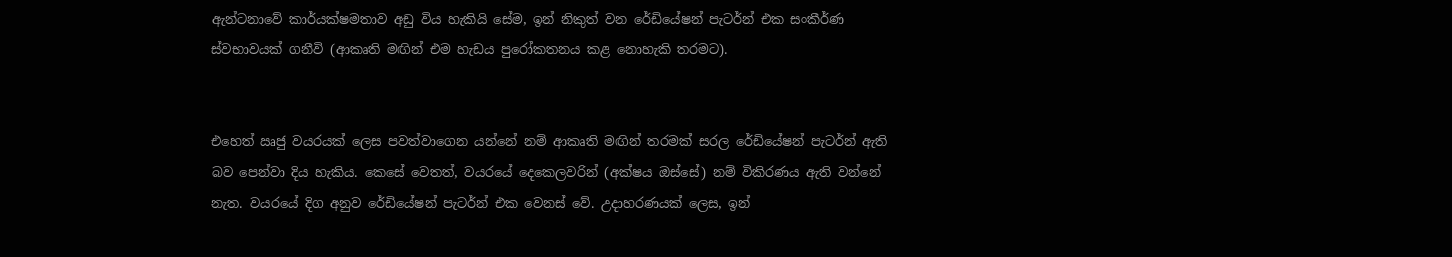ඇන්ටනාවේ කාර්යක්ෂමතාව අඩු විය හැකියි සේම, ඉන් නිකුත් වන රේඩියේෂන් පැටර්න් එක සංකීර්ණ ස්වභාවයක් ගනීවි (ආකෘති මඟින් එම හැඩය පුරෝකතනය කළ නොහැකි තරමට).


එහෙත් ඍජු වයරයක් ලෙස පවත්වාගෙන යන්නේ නම් ආකෘති මඟින් තරමක් සරල රේඩියේෂන් පැටර්න් ඇති බව පෙන්වා දිය හැකිය. කෙසේ වෙතත්, වයරයේ දෙකෙලවරින් (අක්ෂය ඔස්සේ) නම් විකිරණය ඇති වන්නේ නැත. වයරයේ දිග අනුව රේඩියේෂන් පැටර්න් එක වෙනස් වේ. උදාහරණයක් ලෙස, ඉන්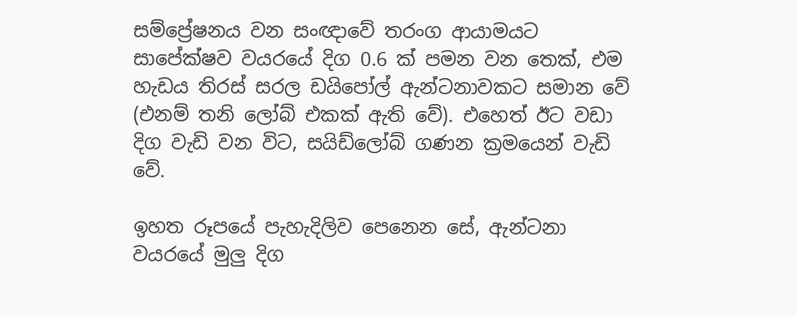සම්ප්‍රේෂනය වන සංඥාවේ තරංග ආයාමයට සාපේක්ෂව වයරයේ දිග 0.6 ක් පමන වන තෙක්, එම හැඩය තිරස් සරල ඩයිපෝල් ඇන්ටනාවකට සමාන වේ (එනම් තනි ලෝබ් එකක් ඇති වේ). එහෙත් ඊට වඩා දිග වැඩි වන විට, සයිඩ්ලෝබ් ගණන ක්‍රමයෙන් වැඩි වේ.

ඉහත රූපයේ පැහැදිලිව පෙනෙන සේ, ඇන්ටනා වයරයේ මුලු දිග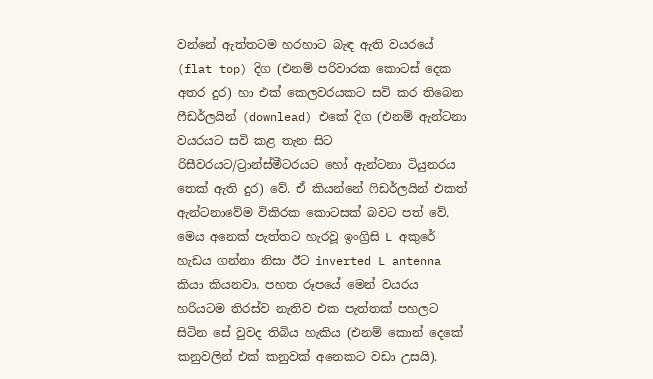වන්නේ ඇත්තටම හරහාට බැඳ ඇති වයරයේ (flat top) දිග (එනම් පරිවාරක කොටස් දෙක අතර දුර) හා එක් කෙලවරයකට සවි කර තිබෙන ෆීඩර්ලයින් (downlead) එකේ දිග (එනම් ඇන්ටනා වයරයට සවි කළ තැන සිට රිසීවරයට/ට්‍රාන්ස්මීටරයට හෝ ඇන්ටනා ටියුනරය තෙක් ඇති දුර) වේ. ඒ කියන්නේ ෆිඩර්ලයින් එකත් ඇන්ටනාවේම විකිරක කොටසක් බවට පත් වේ. මෙය අනෙක් පැත්තට හැරවූ ඉංග්‍රිසි L අකුරේ හැඩය ගන්නා නිසා ඊට inverted L antenna කියා කියනවා. පහත රූපයේ මෙන් වයරය හරියටම තිරස්ව නැතිව එක පැත්තක් පහලට සිටින සේ වුවද තිබිය හැකිය (එනම් කොන් දෙකේ කනුවලින් එක් කනුවක් අනෙකට වඩා උසයි).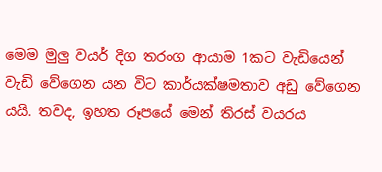මෙම මුලු වයර් දිග තරංග ආයාම 1කට වැඩියෙන් වැඩි වේගෙන යන විට කාර්යක්ෂමතාව අඩු වේගෙන යයි. තවද, ඉහත රූපයේ මෙන් තිරස් වයරය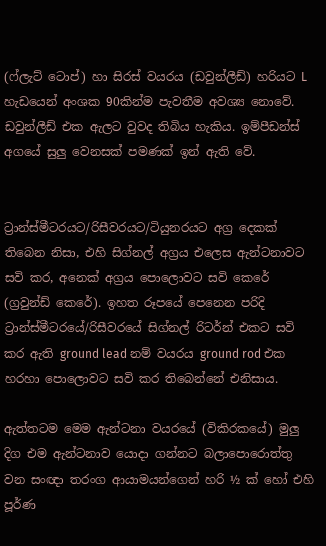(ෆ්ලැට් ටොප්) හා සිරස් වයරය (ඩවුන්ලීඩ්) හරියට L හැඩයෙන් අංශක 90කින්ම පැවතීම අවශ්‍ය නොවේ. ඩවුන්ලීඩ් එක ඇලට වුවද තිබිය හැකිය. ඉම්පීඩන්ස් අගයේ සුලු වෙනසක් පමණක් ඉන් ඇති වේ.


ට්‍රාන්ස්මීටරයට/රිසීවරයට/ටියුනරයට අග්‍ර දෙකක් තිබෙන නිසා, එහි සිග්නල් අග්‍රය එලෙස ඇන්ටනාවට සවි කර, අනෙක් අග්‍රය පොලොවට සවි කෙරේ (ග්‍රවුන්ඩ් කෙරේ). ඉහත රූපයේ පෙනෙන පරිදි ට්‍රාන්ස්මීටරයේ/රිසීවරයේ සිග්නල් රිටර්න් එකට සවි කර ඇති ground lead නම් වයරය ground rod එක හරහා පොලොවට සවි කර තිබෙන්නේ එනිසාය.

ඇත්තටම මෙම ඇන්ටනා වයරයේ (විකිරකයේ) මුලු දිග එම ඇන්ටනාව යොදා ගන්නට බලාපොරොත්තු වන සංඥා තරංග ආයාමයන්ගෙන් හරි ½ ක් හෝ එහි පූර්ණ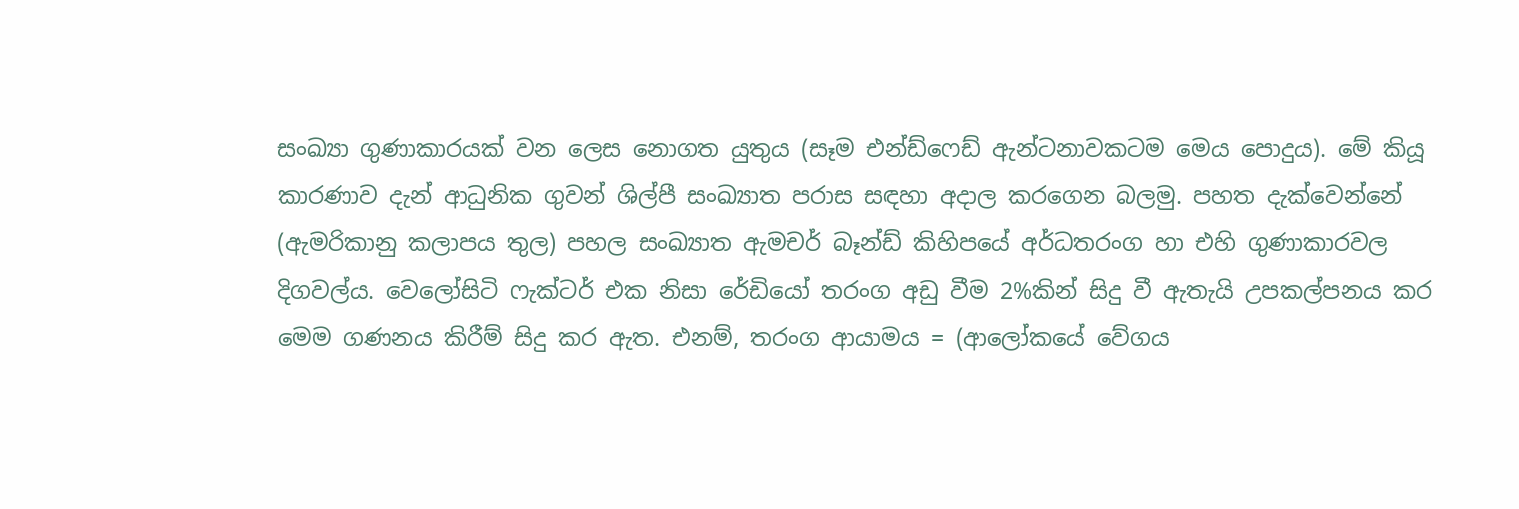සංඛ්‍යා ගුණාකාරයක් වන ලෙස නොගත යුතුය (සෑම එන්ඩ්ෆෙඩ් ඇන්ටනාවකටම මෙය පොදුය). මේ කියූ කාරණාව දැන් ආධුනික ගුවන් ශිල්පී සංඛ්‍යාත පරාස සඳහා අදාල කරගෙන බලමු. පහත දැක්වෙන්නේ (ඇමරිකානු කලාපය තුල) පහල සංඛ්‍යාත ඇමචර් බෑන්ඩ් කිහිපයේ අර්ධතරංග හා එහි ගුණාකාරවල දිගවල්ය. වෙලෝසිටි ෆැක්ටර් එක නිසා රේඩියෝ තරංග අඩු වීම 2%කින් සිදු වී ඇතැයි උපකල්පනය කර මෙම ගණනය කිරීම් සිදු කර ඇත. එනම්, තරංග ආයාමය = (ආලෝකයේ වේගය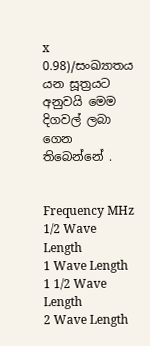x 0.98)/සංඛ්‍යාතය යන සූත්‍රයට අනුවයි මෙම දිගවල් ලබා ගෙන තිබෙන්නේ .


Frequency MHz
1/2 Wave Length
1 Wave Length
1 1/2 Wave Length
2 Wave Length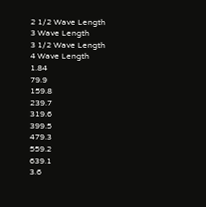2 1/2 Wave Length
3 Wave Length
3 1/2 Wave Length
4 Wave Length
1.84
79.9
159.8
239.7
319.6
399.5
479.3
559.2
639.1
3.6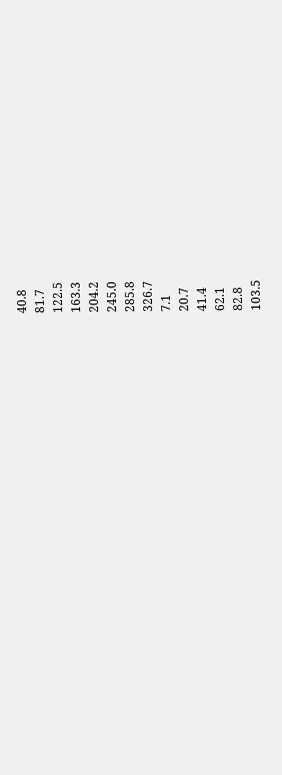40.8
81.7
122.5
163.3
204.2
245.0
285.8
326.7
7.1
20.7
41.4
62.1
82.8
103.5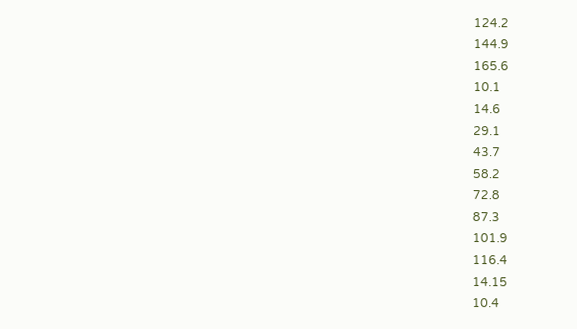124.2
144.9
165.6
10.1
14.6
29.1
43.7
58.2
72.8
87.3
101.9
116.4
14.15
10.4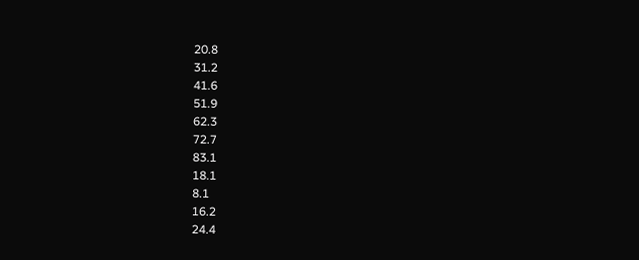20.8
31.2
41.6
51.9
62.3
72.7
83.1
18.1
8.1
16.2
24.4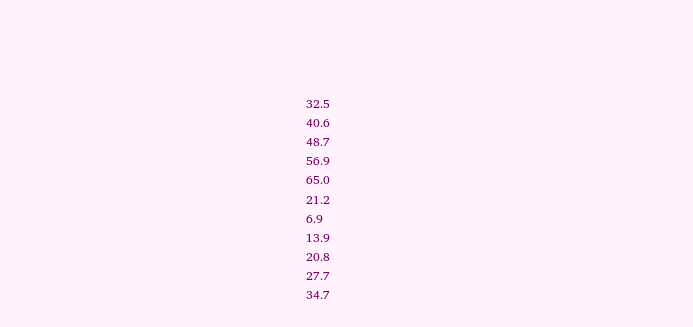32.5
40.6
48.7
56.9
65.0
21.2
6.9
13.9
20.8
27.7
34.7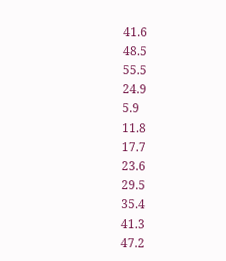41.6
48.5
55.5
24.9
5.9
11.8
17.7
23.6
29.5
35.4
41.3
47.2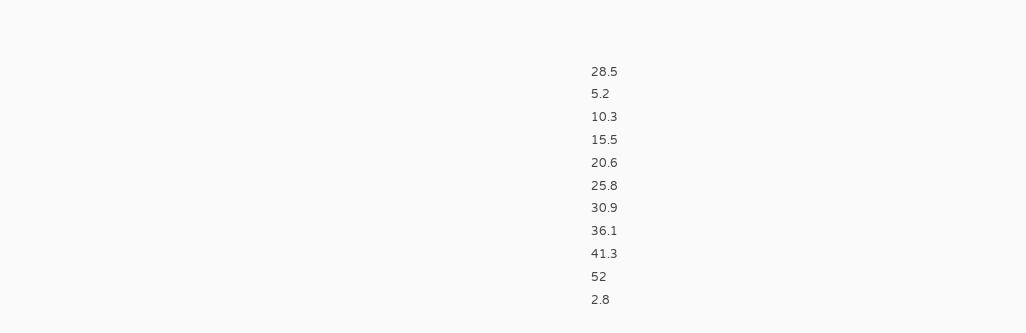28.5
5.2
10.3
15.5
20.6
25.8
30.9
36.1
41.3
52
2.8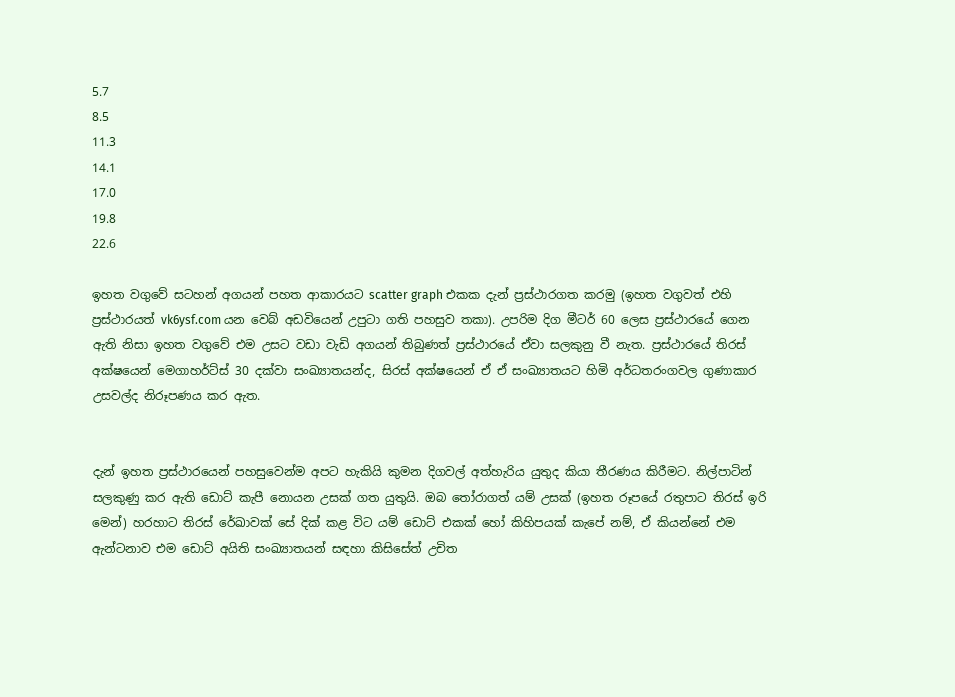5.7
8.5
11.3
14.1
17.0
19.8
22.6

ඉහත වගුවේ සටහන් අගයන් පහත ආකාරයට scatter graph එකක දැන් ප්‍රස්ථාරගත කරමු (ඉහත වගුවත් එහි ප්‍රස්ථාරයත් vk6ysf.com යන වෙබ් අඩවියෙන් උපුටා ගති පහසුව තකා). උපරිම දිග මීටර් 60 ලෙස ප්‍රස්ථාරයේ ගෙන ඇති නිසා ඉහත වගුවේ එම උසට වඩා වැඩි අගයන් තිබුණත් ප්‍රස්ථාරයේ ඒවා සලකුනු වී නැත. ප්‍රස්ථාරයේ තිරස් අක්ෂයෙන් මෙගාහර්ට්ස් 30 දක්වා සංඛ්‍යාතයන්ද, සිරස් අක්ෂයෙන් ඒ ඒ සංඛ්‍යාතයට හිමි අර්ධතරංගවල ගුණාකාර උසවල්ද නිරූපණය කර ඇත.


දැන් ඉහත ප්‍රස්ථාරයෙන් පහසුවෙන්ම අපට හැකියි කුමන දිගවල් අත්හැරිය යුතුද කියා තීරණය කිරීමට. නිල්පාටින් සලකුණු කර ඇති ඩොට් කැපී නොයන උසක් ගත යුතුයි. ඔබ තෝරාගත් යම් උසක් (ඉහත රූපයේ රතුපාට තිරස් ඉරි මෙන්) හරහාට තිරස් රේඛාවක් සේ දික් කළ විට යම් ඩොට් එකක් හෝ කිහිපයක් කැපේ නම්, ඒ කියන්නේ එම ඇන්ටනාව එම ඩොට් අයිති සංඛ්‍යාතයන් සඳහා කිසිසේත් උචිත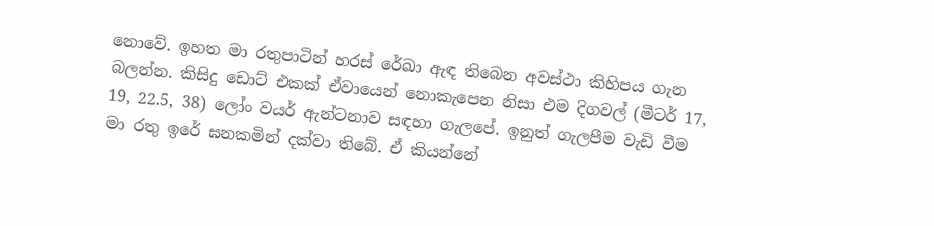නොවේ. ඉහත මා රතුපාටින් හරස් රේඛා ඇඳ තිබෙන අවස්ථා කිහිපය ගැන බලන්න. කිසිදු ඩොට් එකක් ඒවායෙන් නොකැපෙන නිසා එම දිගවල් (මීටර් 17, 19, 22.5, 38) ලෝං වයර් ඇන්ටනාව සඳහා ගැලපේ. ඉනුත් ගැලපීම වැඩි වීම මා රතු ඉරේ ඝනකමින් දක්වා තිබේ. ඒ කියන්නේ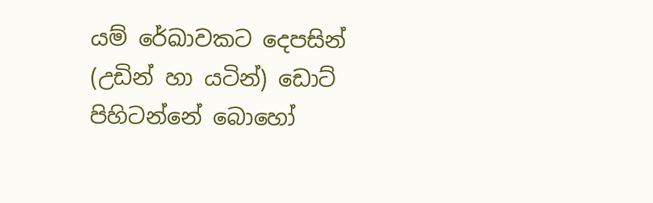යම් රේඛාවකට දෙපසින් (උඩින් හා යටින්) ඩොට් පිහිටන්නේ බොහෝ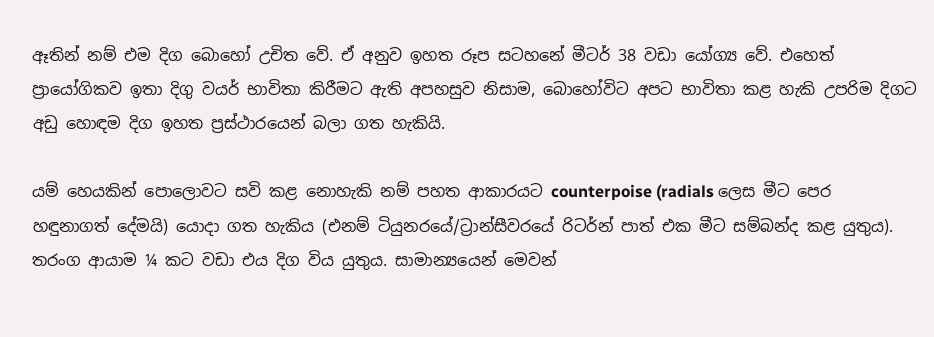ඈතින් නම් එම දිග බොහෝ උචිත වේ. ඒ අනුව ඉහත රූප සටහනේ මීටර් 38 වඩා යෝග්‍ය වේ. එහෙත් ප්‍රායෝගිකව ඉතා දිගු වයර් භාවිතා කිරීමට ඇති අපහසුව නිසාම, බොහෝවිට අපට භාවිතා කළ හැකි උපරිම දිගට අඩු හොඳම දිග ඉහත ප්‍රස්ථාරයෙන් බලා ගත හැකියි.

යම් හෙයකින් පොලොවට සවි කළ නොහැකි නම් පහත ආකාරයට counterpoise (radials ලෙස මීට පෙර හඳුනාගත් දේමයි) යොදා ගත හැකිය (එනම් ටියුනරයේ/ට්‍රාන්සීවරයේ රිටර්න් පාත් එක මීට සම්බන්ද කළ යුතුය). තරංග ආයාම ¼ කට වඩා එය දිග විය යුතුය. සාමාන්‍යයෙන් මෙවන්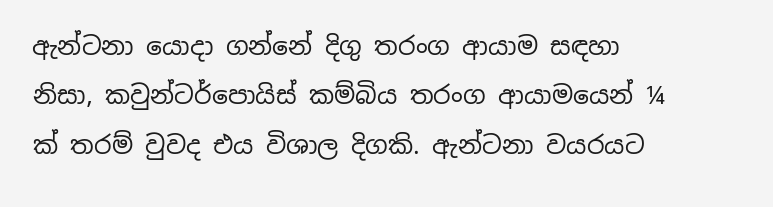ඇන්ටනා යොදා ගන්නේ දිගු තරංග ආයාම සඳහා නිසා, කවුන්ටර්පොයිස් කම්බිය තරංග ආයාමයෙන් ¼ ක් තරම් වුවද එය විශාල දිගකි. ඇන්ටනා වයරයට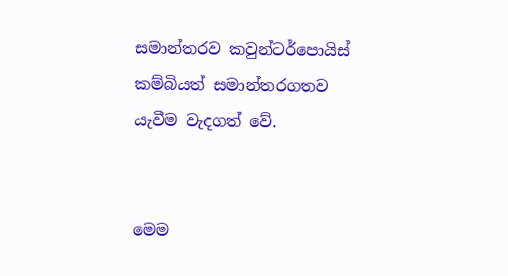සමාන්තරව කවුන්ටර්පොයිස් කම්බියත් සමාන්තරගතව යැවීම වැදගත් වේ.


මෙම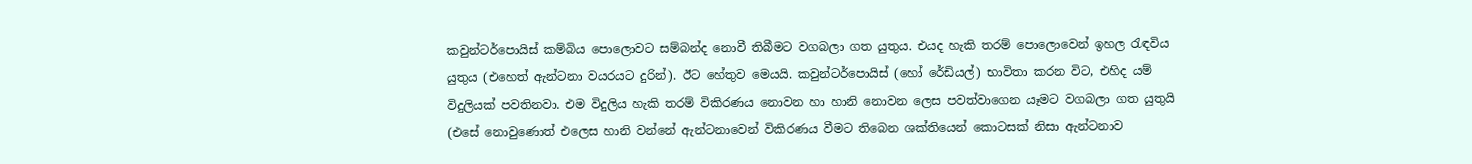කවුන්ටර්පොයිස් කම්බිය පොලොවට සම්බන්ද නොවී තිබීමට වගබලා ගත යුතුය. එයද හැකි තරම් පොලොවෙන් ඉහල රැඳවිය යුතුය (එහෙත් ඇන්ටනා වයරයට දුරින්). ඊට හේතුව මෙයයි. කවුන්ටර්පොයිස් (හෝ රේඩියල්) භාවිතා කරන විට, එහිද යම් විදුලියක් පවතිනවා. එම විදුලිය හැකි තරම් විකිරණය නොවන හා හානි නොවන ලෙස පවත්වාගෙන යෑමට වගබලා ගත යුතුයි (එසේ නොවුණොත් එලෙස හානි වන්නේ ඇන්ටනාවෙන් විකිරණය වීමට තිබෙන ශක්තියෙන් කොටසක් නිසා ඇන්ටනාව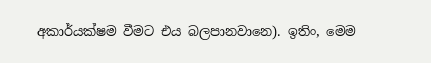අකාර්යක්ෂම වීමට එය බලපානවානෙ). ඉතිං, මෙම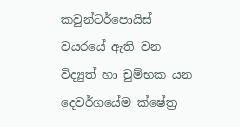කවුන්ටර්පොයිස් වයරයේ ඇති වන විද්‍යුත් හා චුම්භක යන දෙවර්ගයේම ක්ෂේත්‍ර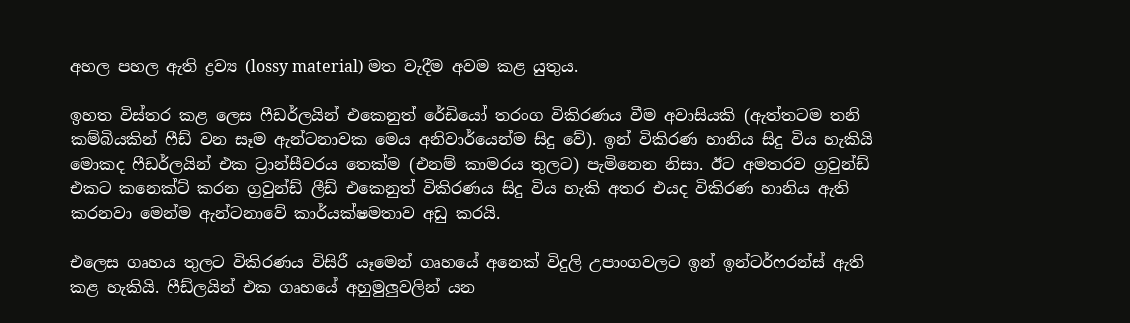අහල පහල ඇති ද්‍රව්‍ය (lossy material) මත වැදීම අවම කළ යුතුය.

ඉහත විස්තර කළ ලෙස ෆීඩර්ලයින් එකෙනුත් රේඩියෝ තරංග විකිරණය වීම අවාසියකි (ඇත්තටම තනි කම්බියකින් ෆීඩ් වන සෑම ඇන්ටනාවක මෙය අනිවාර්යෙන්ම සිදු වේ). ඉන් විකිරණ හානිය සිදු විය හැකියි මොකද ෆීඩර්ලයින් එක ට්‍රාන්සීවරය තෙක්ම (එනම් කාමරය තුලට) පැමිනෙන නිසා. ඊට අමතරව ග්‍රවුන්ඩ් එකට කනෙක්ට් කරන ග්‍රවුන්ඩ් ලීඩ් එකෙනුත් විකිරණය සිදු විය හැකි අතර එයද විකිරණ හානිය ඇති කරනවා මෙන්ම ඇන්ටනාවේ කාර්යක්ෂමතාව අඩු කරයි.

එලෙස ගෘහය තුලට විකිරණය විසිරී යෑමෙන් ගෘහයේ අනෙක් විදුලි උපාංගවලට ඉන් ඉන්ටර්ෆරන්ස් ඇති කළ හැකියි. ෆීඩ්ලයින් එක ගෘහයේ අහුමුලුවලින් යන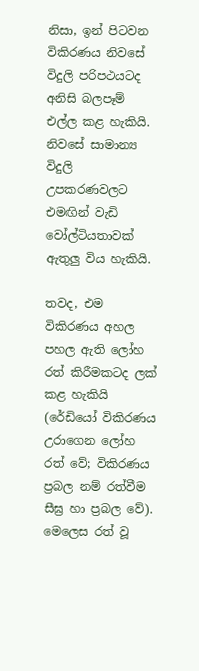නිසා, ඉන් පිටවන විකිරණය නිවසේ විදුලි පරිපථයටද අනිසි බලපෑම් එල්ල කළ හැකියි. නිවසේ සාමාන්‍ය විදුලි උපකරණවලට එමඟින් වැඩි වෝල්ටියතාවක් ඇතුලු විය හැකියි.

තවද, එම විකිරණය අහල පහල ඇති ලෝහ රත් කිරීමකටද ලක් කළ හැකියි (රේඩියෝ විකිරණය උරාගෙන ලෝහ රත් වේ; විකිරණය ප්‍රබල නම් රත්වීම සීඝ්‍ර හා ප්‍රබල වේ). මෙලෙස රත් වූ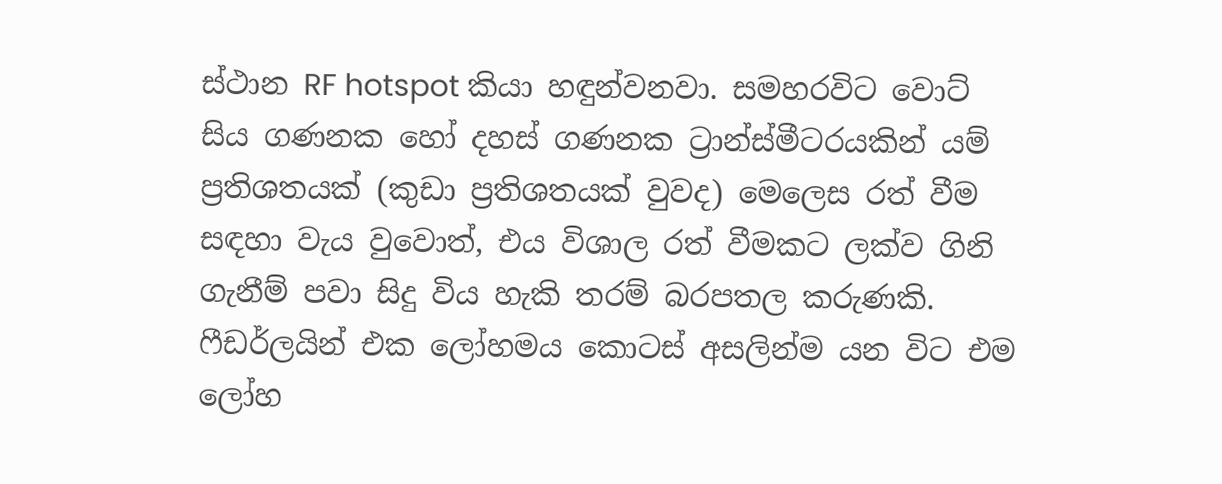ස්ථාන RF hotspot කියා හඳුන්වනවා. සමහරවිට වොට් සිය ගණනක හෝ දහස් ගණනක ට්‍රාන්ස්මීටරයකින් යම් ප්‍රතිශතයක් (කුඩා ප්‍රතිශතයක් වුවද) මෙලෙස රත් වීම සඳහා වැය වුවොත්, එය විශාල රත් වීමකට ලක්ව ගිනි ගැනීම් පවා සිදු විය හැකි තරම් බරපතල කරුණකි. ෆීඩර්ලයින් එක ලෝහමය කොටස් අසලින්ම යන විට එම ලෝහ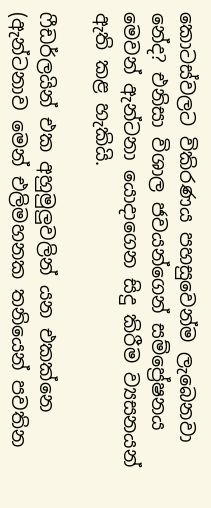කොටස්වලට විකිරණය පහසුවෙන්ම ලැබෙනවා නේද? එනිසා විශාල ජවයන්ගෙන් සම්ප්‍රේෂනය මෙවන් ඇන්ටනා යොදාගෙන සිදු කිරීම ව්‍යසනයන් ඇති කළ හැකියි.

ෆීඩර්ලයින් එක අහුමුලුවලින් යන එකක්නෙ (ඇන්ටනාව මෙන් එලිමහනක තනියෙන් පවතින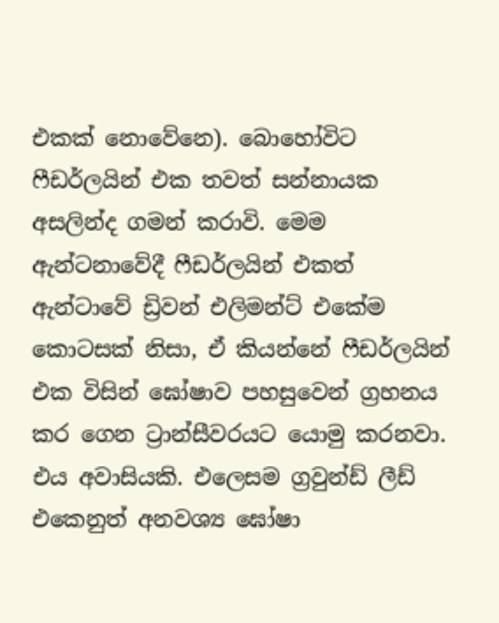එකක් නොවේනෙ). බොහෝවිට ෆීඩර්ලයින් එක තවත් සන්නායක අසලින්ද ගමන් කරාවි. මෙම ඇන්ටනාවේදී ෆීඩර්ලයින් එකත් ඇන්ටාවේ ඩ්‍රිවන් එලිමන්ට් එකේම කොටසක් නිසා, ඒ කියන්නේ ෆීඩර්ලයින් එක විසින් ඝෝෂාව පහසුවෙන් ග්‍රහනය කර ගෙන ට්‍රාන්සීවරයට යොමු කරනවා. එය අවාසියකි. එලෙසම ග්‍රවුන්ඩ් ලීඩ් එකෙනුත් අනවශ්‍ය ඝෝෂා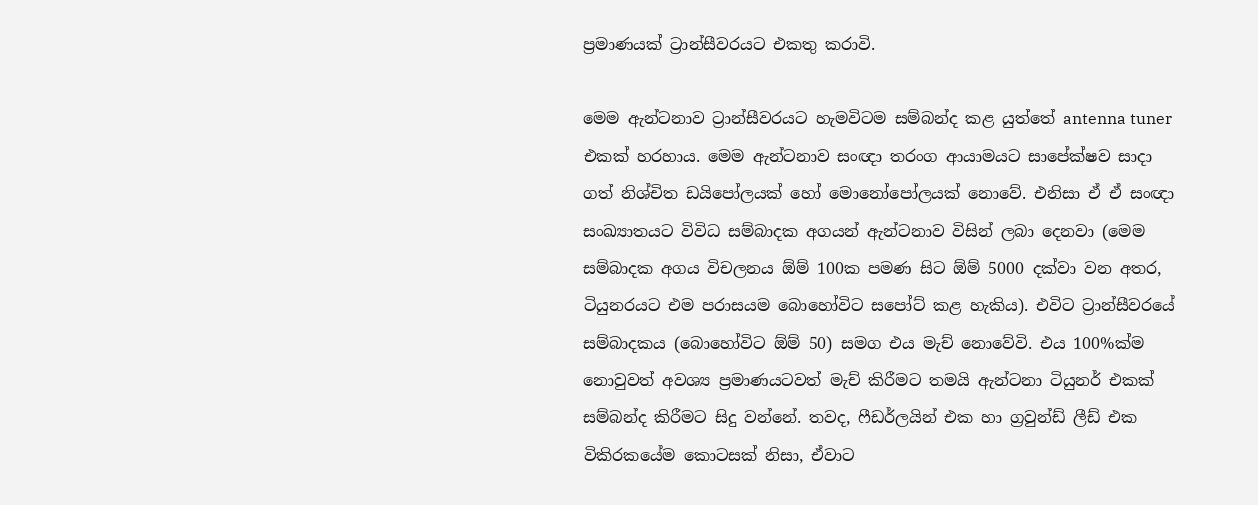ප්‍රමාණයක් ට්‍රාන්සීවරයට එකතු කරාවි.

මෙම ඇන්ටනාව ට්‍රාන්සීවරයට හැමවිටම සම්බන්ද කළ යුත්තේ antenna tuner එකක් හරහාය. මෙම ඇන්ටනාව සංඥා තරංග ආයාමයට සාපේක්ෂව සාදා ගත් නිශ්චිත ඩයිපෝලයක් හෝ මොනෝපෝලයක් නොවේ. එනිසා ඒ ඒ සංඥා සංඛ්‍යාතයට විවිධ සම්බාදක අගයන් ඇන්ටනාව විසින් ලබා දෙනවා (මෙම සම්බාදක අගය විචලනය ඕම් 100ක පමණ සිට ඕම් 5000 දක්වා වන අතර, ටියුනරයට එම පරාසයම බොහෝවිට සපෝට් කළ හැකිය). එවිට ට්‍රාන්සීවරයේ සම්බාදකය (බොහෝවිට ඕම් 50) සමග එය මැච් නොවේවි. එය 100%ක්ම නොවුවත් අවශ්‍ය ප්‍රමාණයටවත් මැච් කිරීමට තමයි ඇන්ටනා ටියුනර් එකක් සම්බන්ද කිරීමට සිදු වන්නේ. තවද, ෆීඩර්ලයින් එක හා ග්‍රවුන්ඩ් ලීඩ් එක විකිරකයේම කොටසක් නිසා, ඒවාට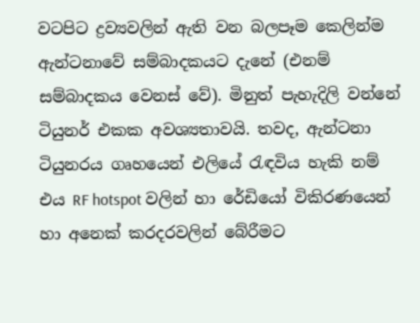වටපිට ද්‍රව්‍යවලින් ඇති වන බලපෑම කෙලින්ම ඇන්ටනාවේ සම්බාදකයට දැනේ (එනම් සම්බාදකය වෙනස් වේ). මිනුත් පැහැදිලි වන්නේ ටියුනර් එකක අවශ්‍යතාවයි. තවද, ඇන්ටනා ටියුනරය ගෘහයෙන් එලියේ රැඳවිය හැකි නම් එය RF hotspot වලින් හා රේඩියෝ විකිරණයෙන් හා අනෙක් කරදරවලින් බේරීමට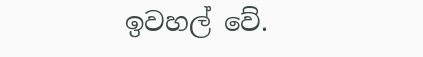ඉවහල් වේ.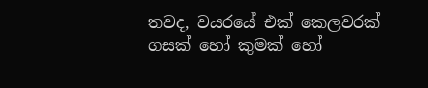තවද, වයරයේ එක් කෙලවරක් ගසක් හෝ කුමක් හෝ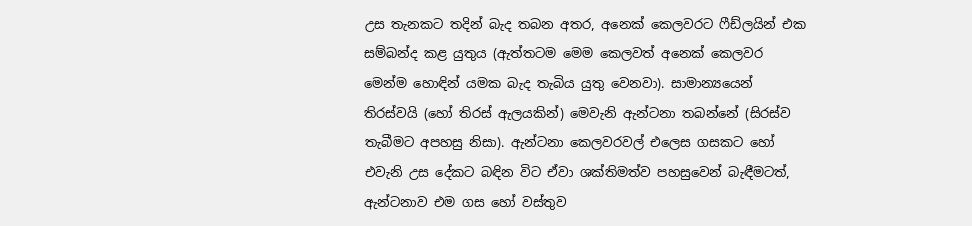උස තැනකට තදින් බැද තබන අතර, අනෙක් කෙලවරට ෆීඩ්ලයින් එක සම්බන්ද කළ යුතුය (ඇත්තටම මෙම කෙලවත් අනෙක් කෙලවර මෙන්ම හොඳින් යමක බැද තැබිය යුතු වෙනවා). සාමාන්‍යයෙන් තිරස්වයි (හෝ තිරස් ඇලයකින්) මෙවැනි ඇන්ටනා තබන්නේ (සිරස්ව තැබීමට අපහසු නිසා). ඇන්ටනා කෙලවරවල් එලෙස ගසකට හෝ එවැනි උස දේකට බඳින විට ඒවා ශක්තිමත්ව පහසුවෙන් බැඳීමටත්, ඇන්ටනාව එම ගස හෝ වස්තුව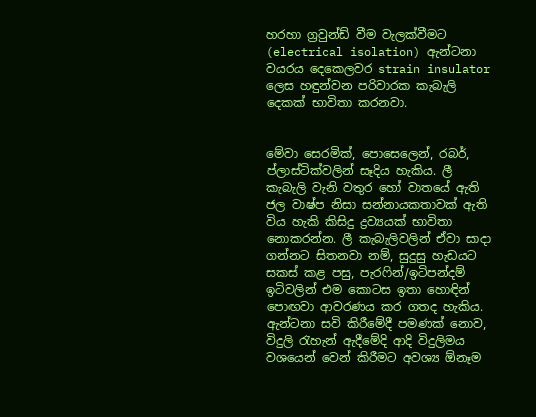හරහා ග්‍රවුන්ඩ් වීම වැලක්වීමට (electrical isolation) ඇන්ටනා වයරය දෙකෙලවර strain insulator ලෙස හඳුන්වන පරිවාරක කැබැලි දෙකක් භාවිතා කරනවා.


මේවා සෙරමික්, පොසෙලෙන්, රබර්, ප්ලාස්ටික්වලින් සෑදිය හැකිය. ලී කැබැලි වැනි වතුර හෝ වාතයේ ඇති ජල වාෂ්ප නිසා සන්නායකතාවක් ඇති විය හැකි කිසිදු ද්‍රව්‍යයක් භාවිතා නොකරන්න. ලී කැබැලිවලින් ඒවා සාදා ගන්නට සිතනවා නම්, සුදුසු හැඩයට සකස් කළ පසු, පැරෆින්/ඉටිපන්දම් ඉටිවලින් එම කොටස ඉතා හොඳින් පොඟවා ආවරණය කර ගතද හැකිය. ඇන්ටනා සවි කිරීමේදී පමණක් නොව, විදුලි රැහැන් ඇදීමේදි ආදි විදුලිමය වශයෙන් වෙන් කිරීමට අවශ්‍ය ඕනෑම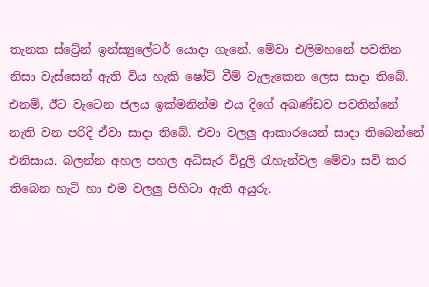තැනක ස්ට්‍රේන් ඉන්ස්‍යුලේටර් යොදා ගැනේ. මේවා එලිමහනේ පවතින නිසා වැස්සෙන් ඇති විය හැකි ෂෝට් වීම් වැලැකෙන ලෙස සාදා තිබේ. එනම්, ඊට වැටෙන ජලය ඉක්මනින්ම එය දිගේ අඛණ්ඩව පවතින්නේ නැති වන පරිදි ඒවා සාදා තිබේ. එවා වලලු ආකාරයෙන් සාදා තිබෙන්නේ එනිසාය. බලන්න අහල පහල අධිසැර විදුලි රැහැන්වල මේවා සවි කර තිබෙන හැටි හා එම වලලු පිහිටා ඇති අයුරු.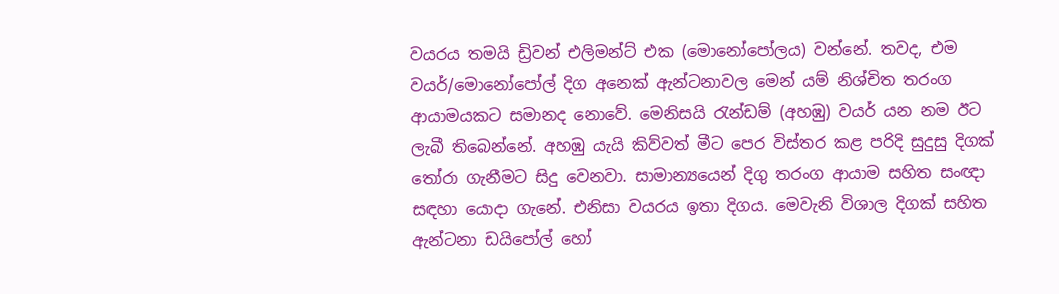වයරය තමයි ඩ්‍රිවන් එලිමන්ට් එක (මොනෝපෝලය) වන්නේ. තවද, එම වයර්/මොනෝපෝල් දිග අනෙක් ඇන්ටනාවල මෙන් යම් නිශ්චිත තරංග ආයාමයකට සමානද නොවේ. මෙනිසයි රැන්ඩම් (අහඹු) වයර් යන නම ඊට ලැබී තිබෙන්නේ. අහඹු යැයි කිව්වත් මීට පෙර විස්තර කළ පරිදි සුදුසු දිගක් තෝරා ගැනීමට සිදු වෙනවා. සාමාන්‍යයෙන් දිගු තරංග ආයාම සහිත සංඥා සඳහා යොදා ගැනේ. එනිසා වයරය ඉතා දිගය. මෙවැනි විශාල දිගක් සහිත ඇන්ටනා ඩයිපෝල් හෝ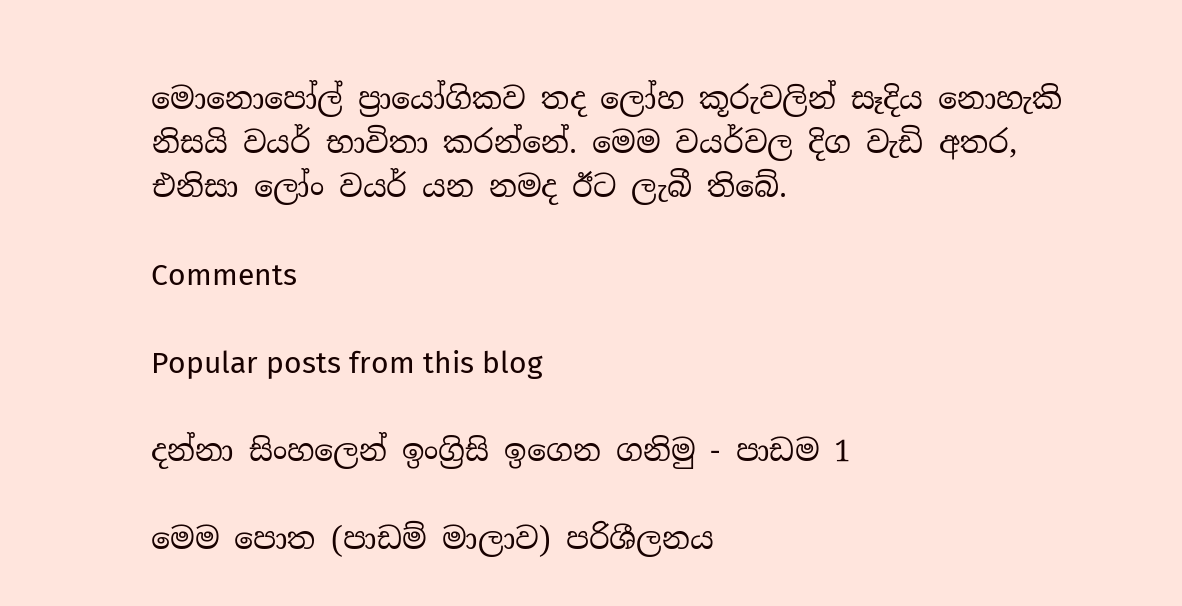මොනොපෝල් ප්‍රායෝගිකව තද ලෝහ කූරුවලින් සෑදිය නොහැකි නිසයි වයර් භාවිතා කරන්නේ. මෙම වයර්වල දිග වැඩි අතර, එනිසා ලෝං වයර් යන නමද ඊට ලැබී තිබේ.

Comments

Popular posts from this blog

දන්නා සිංහලෙන් ඉංග්‍රිසි ඉගෙන ගනිමු - පාඩම 1

මෙම පොත (පාඩම් මාලාව) පරිශීලනය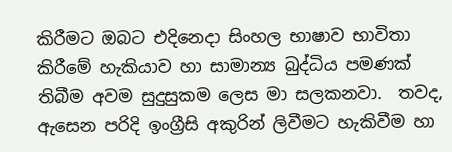කිරීමට ඔබට එදිනෙදා සිංහල භාෂාව භාවිතා කිරීමේ හැකියාව හා සාමාන්‍ය බුද්ධිය පමණක් තිබීම අවම සුදුසුකම ලෙස මා සලකනවා.  තවද, ඇසෙන පරිදි ඉංග්‍රීසි අකුරින් ලිවීමට හැකිවීම හා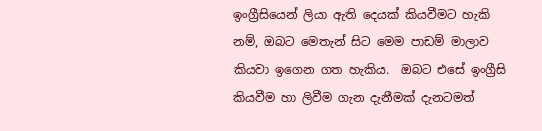ඉංග්‍රීසියෙන් ලියා ඇති දෙයක් කියවීමට හැකි නම්, ඔබට මෙතැන් සිට මෙම පාඩම් මාලාව කියවා ඉගෙන ගත හැකිය.  ඔබට එසේ ඉංග්‍රීසි කියවීම හා ලිවීම ගැන දැනීමක් දැනටමත්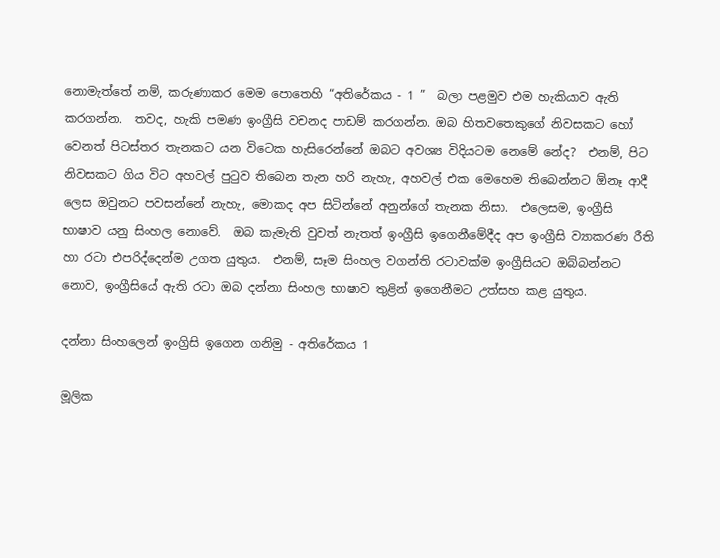නොමැත්තේ නම්, කරුණාකර මෙ‍ම පොතෙහි “අතිරේකය - 1 ”  බලා පළමුව එම හැකියාව ඇති කරගන්න.  තවද, හැකි පමණ ඉංග්‍රීසි වචනද පාඩම් කරගන්න. ඔබ හිතවතෙකුගේ නිවසකට හෝ වෙනත් පිටස්තර තැනකට යන විටෙක හැසිරෙන්නේ ඔබට අවශ්‍ය විදියටම නෙමේ නේද?  එනම්, පිට නිවසකට ගිය විට අහවල් පුටුව තිබෙන තැන හරි නැහැ, අහවල් එක මෙහෙම තිබෙන්නට ඕනෑ ආදී ලෙස ඔවුනට පවසන්නේ නැහැ, මොකද අප සිටින්නේ අනුන්ගේ තැනක නිසා.  එලෙසම, ඉංග්‍රීසි භාෂාව යනු සිංහල නොවේ.  ඔබ කැමැති වුවත් නැතත් ඉංග්‍රීසි ඉගෙනීමේදීද අප ඉංග්‍රීසි ව්‍යාකරණ රීති හා රටා එපරිද්දෙන්ම උගත යුතුය.  එනම්, සෑම සිංහල වගන්ති රටාවක්ම ඉංග්‍රීසියට ඔබ්බන්නට නොව, ඉංග්‍රීසියේ ඇති රටා ඔබ දන්නා සිංහල භාෂාව තුළින් ඉගෙනීමට උත්සහ කළ යුතුය.

දන්නා සිංහලෙන් ඉංග්‍රිසි ඉගෙන ගනිමු - අතිරේකය 1

මූලික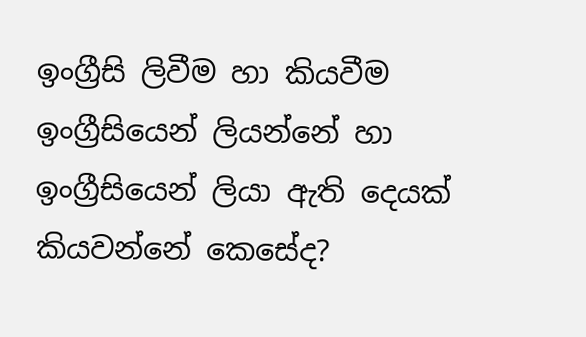ඉංග්‍රීසි ලිවීම හා කියවීම ඉංග්‍රීසියෙන් ලියන්නේ හා ඉංග්‍රීසියෙන් ලියා ඇති දෙයක් කියවන්නේ කෙසේද?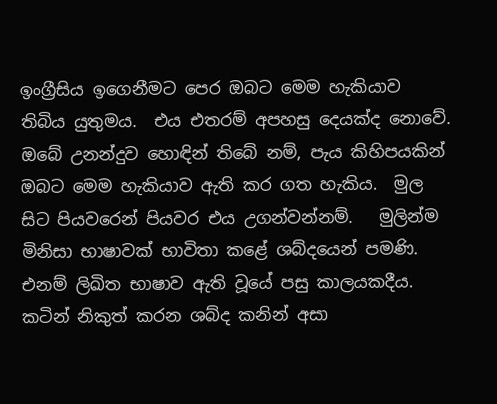ඉංග්‍රීසිය ඉගෙනීමට පෙර ඔබට මෙම හැකියාව තිබිය යුතුමය.  එය එතරම් අපහසු දෙයක්ද නොවේ.  ඔබේ උනන්දුව හොඳින් ‍තිබේ නම්, පැය කිහිපයකින් ඔබට මෙම හැකියාව ඇති කර ගත හැකිය.  මුල සිට පියවරෙන් පියවර එය උගන්වන්නම්.   මුලින්ම මිනිසා භාෂාවක් භාවිතා කළේ ශබ්දයෙන් පමණි.  එනම් ලිඛිත භාෂාව ඇති වූයේ පසු කාලයකදීය.  කටින් නිකුත් කරන ශබ්ද කනින් අසා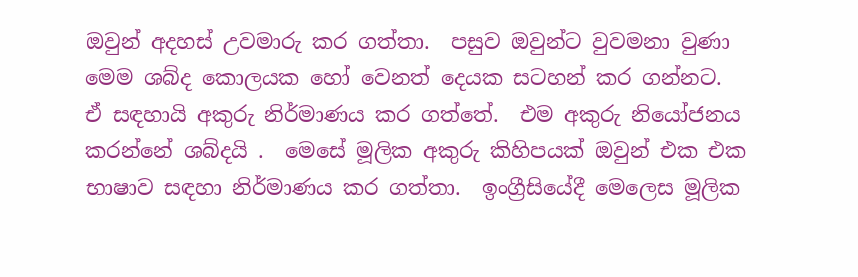ඔවුන් අදහස් උවමාරු කර ගත්තා.  පසුව ඔවුන්ට වුවමනා වුණා මෙම ශබ්ද කොලයක හෝ වෙනත් දෙයක සටහන් කර ගන්නට.  ඒ සඳහායි අකුරු නිර්මාණය කර ගත්තේ.  එම අකුරු නියෝජනය කරන්නේ ශබ්දයි .  මෙසේ මූලික අකුරු කිහිපයක් ඔවුන් එක එක භාෂාව සඳහා නිර්මාණය කර ගත්තා.  ඉංග්‍රීසියේදී මෙලෙස මූලික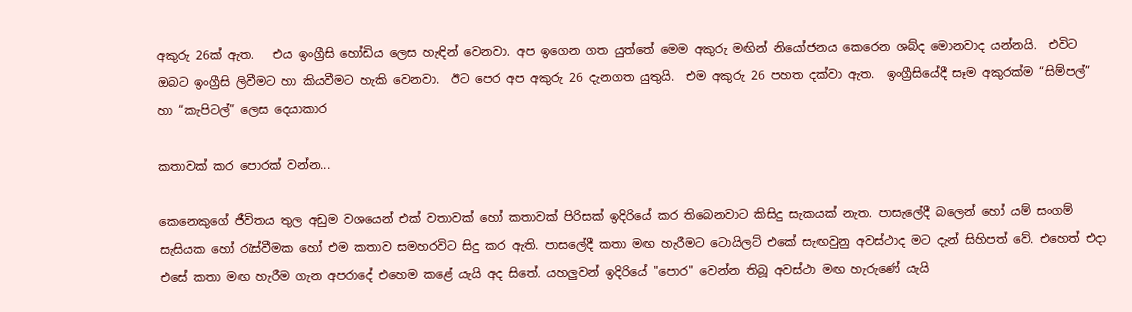අකුරු 26ක් ඇත.   එය ඉංග්‍රීසි හෝඩිය ලෙස හැඳින් වෙනවා. අප ඉගෙන ගත යුත්තේ මෙම අකුරු මඟින් නියෝජනය කෙරෙන ශබ්ද මොනවාද යන්නයි.  එවිට ඔබට ඉංග්‍රීසි ලිවීමට හා කියවීමට හැකි වෙනවා.  ඊට පෙර අප අකුරු 26 දැනගත යුතුයි.  එම අකුරු 26 පහත දක්වා ඇත.  ඉංග්‍රීසියේදී සෑම අකුරක්ම “සිම්පල්” හා “කැපිටල්” ලෙස දෙයාකාර

කතාවක් කර පොරක් වන්න...

කෙනෙකුගේ ජීවිතය තුල අඩුම වශයෙන් එක් වතාවක් හෝ කතාවක් පිරිසක් ඉදිරියේ කර තිබෙනවාට කිසිදු සැකයක් නැත. පාසැලේදී බලෙන් හෝ යම් සංගම් සැසියක හෝ රැස්වීමක හෝ එම කතාව සමහරවිට සිදු කර ඇති. පාසලේදී කතා මඟ හැරීමට ටොයිලට් එකේ සැඟවුනු අවස්ථාද මට දැන් සිහිපත් වේ. එහෙත් එදා එසේ කතා මඟ හැරීම ගැන අපරාදේ එහෙම කළේ යැයි අද සිතේ. යහලුවන් ඉදිරියේ "පොර" වෙන්න තිබූ අවස්ථා මඟ හැරුණේ යැයි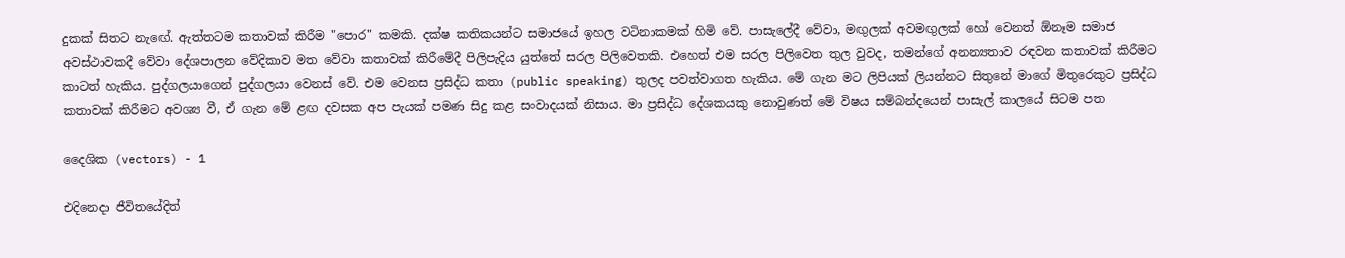දුකක් සිතට නැඟේ. ඇත්තටම කතාවක් කිරීම "පොර" කමකි. දක්ෂ කතිකයන්ට සමාජයේ ඉහල වටිනාකමක් හිමි වේ. පාසැලේදී වේවා, මඟුලක් අවමඟුලක් හෝ වෙනත් ඕනෑම සමාජ අවස්ථාවකදී වේවා දේශපාලන වේදිකාව මත වේවා කතාවක් කිරීමේදී පිලිපැදිය යුත්තේ සරල පිලිවෙතකි. එහෙත් එම සරල පිලිවෙත තුල වුවද, තමන්ගේ අනන්‍යතාව රඳවන කතාවක් කිරීමට කාටත් හැකිය. පුද්ගලයාගෙන් පුද්ගලයා වෙනස් වේ. එම වෙනස ප්‍රසිද්ධ කතා (public speaking) තුලද පවත්වාගත හැකිය. මේ ගැන මට ලිපියක් ලියන්නට සිතුනේ මාගේ මිතුරෙකුට ප්‍රසිද්ධ කතාවක් කිරීමට අවශ්‍ය වී, ඒ ගැන මේ ළඟ දවසක අප පැයක් පමණ සිදු කළ සංවාදයක් නිසාය. මා ප්‍රසිද්ධ දේශකයකු නොවුණත් මේ විෂය සම්බන්දයෙන් පාසැල් කාලයේ සිටම පත

දෛශික (vectors) - 1

එදිනෙදා ජීවිතයේදිත්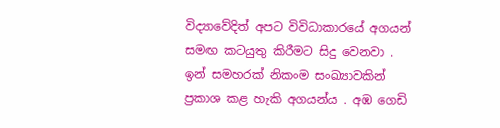විද්‍යාවේදිත් අපට විවිධාකාරයේ අගයන් සමඟ කටයුතු කිරීමට සිදු වෙනවා . ඉන් සමහරක් නිකංම සංඛ්‍යාවකින් ප්‍රකාශ කළ හැකි අගයන්ය . අඹ ගෙඩි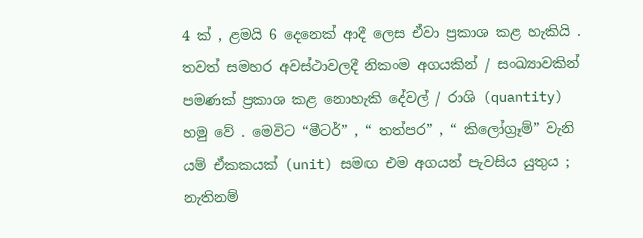4 ක් , ළමයි 6 දෙනෙක් ආදී ලෙස ඒවා ප්‍රකාශ කළ හැකියි . තවත් සමහර අවස්ථාවලදී නිකංම අගයකින් / සංඛ්‍යාවකින් පමණක් ප්‍රකාශ කළ නොහැකි දේවල් / රාශි (quantity) හමු වේ . මෙවිට “මීටර්” , “ තත්පර” , “ කිලෝග්‍රෑම්” වැනි යම් ඒකකයක් (unit) සමඟ එම අගයන් පැවසිය යුතුය ; නැතිනම්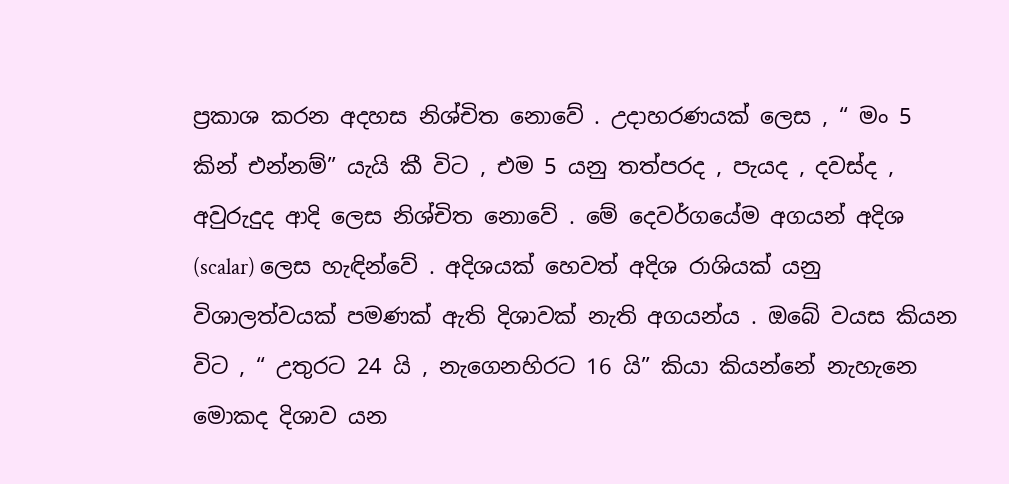ප්‍රකාශ කරන අදහස නිශ්චිත නොවේ . උදාහරණයක් ලෙස , “ මං 5 කින් එන්නම්” යැයි කී විට , එම 5 යනු තත්පරද , පැයද , දවස්ද , අවුරුදුද ආදි ලෙස නිශ්චිත නොවේ . මේ දෙවර්ගයේම අගයන් අදිශ (scalar) ලෙස හැඳින්වේ . අදිශයක් හෙවත් අදිශ රාශියක් යනු විශාලත්වයක් පමණක් ඇති දිශාවක් නැති අගයන්ය . ඔබේ වයස කියන විට , “ උතුරට 24 යි , නැගෙනහිරට 16 යි” කියා කියන්නේ නැහැනෙ මොකද දිශාව යන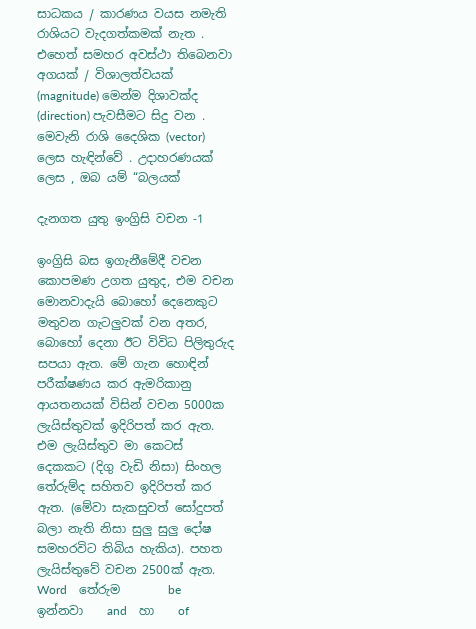සාධකය / කාරණය වයස නමැති රාශියට වැදගත්කමක් නැත . එහෙත් සමහර අවස්ථා තිබෙනවා අගයක් / විශාලත්වයක් (magnitude) මෙන්ම දිශාවක්ද (direction) පැවසීමට සිදු වන . මෙවැනි රාශි දෛශික (vector) ලෙස හැඳින්වේ . උදාහරණයක් ලෙස , ඔබ යම් “බලයක්

දැනගත යුතු ඉංග්‍රිසි වචන -1

ඉංග්‍රිසි බස ඉගැනීමේදී වචන කොපමණ උගත යුතුද, එම වචන මොනවාදැයි බොහෝ දෙනෙකුට මතුවන ගැටලුවක් වන අතර, බොහෝ දෙනා ඊට විවිධ පිලිතුරුද සපයා ඇත. මේ ගැන හොඳින් පරීක්ෂණය කර ඇමරිකානු ආයතනයක් විසින් වචන 5000ක ලැයිස්තුවක් ඉදිරිපත් කර ඇත. එම ලැයිස්තුව මා කෙටස් දෙකකට (දිගු වැඩි නිසා) සිංහල තේරුම්ද සහිතව ඉදිරිපත් කර ඇත. (මේවා සැකසුවත් සෝදුපත් බලා නැති නිසා සුලු සුලු දෝෂ සමහරවිට තිබිය හැකිය). පහත ලැයිස්තුවේ වචන 2500ක් ඇත.    Word    තේරුම        be    ඉන්නවා    and    හා    of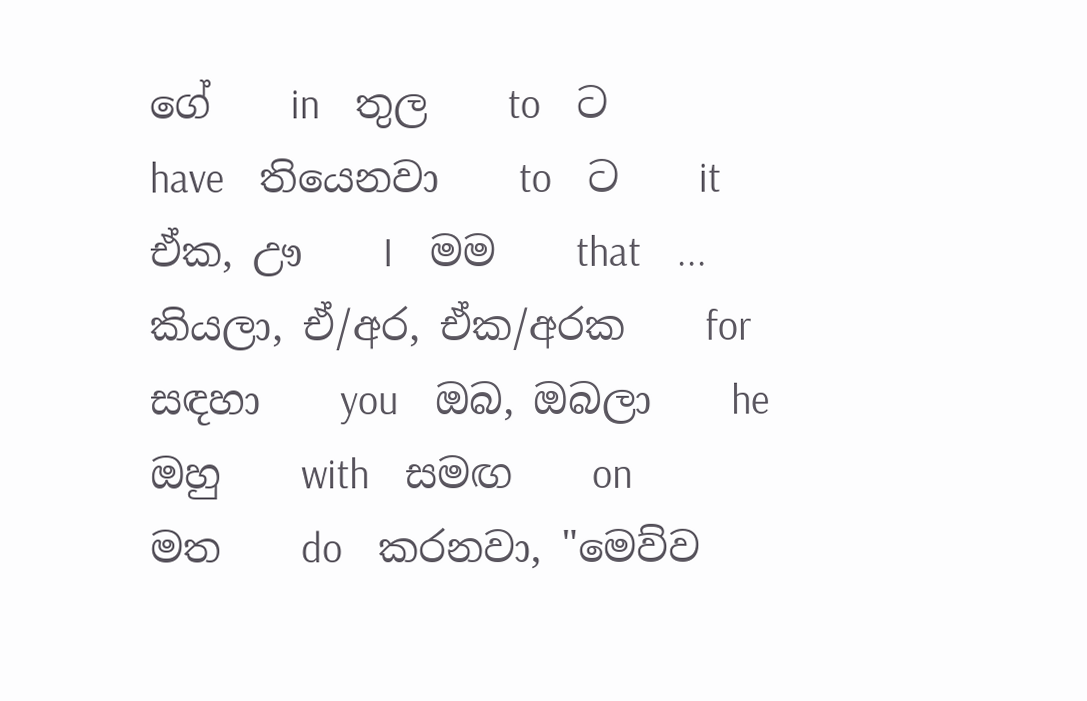ගේ    in    තුල    to    ට    have    තියෙනවා    to    ට    it    ඒක, ඌ    I    මම    that    ... කියලා, ඒ/අර, ඒක/අරක    for    සඳහා    you    ඔබ, ඔබලා    he    ඔහු    with    සමඟ    on    මත    do    කරනවා, "මෙව්ව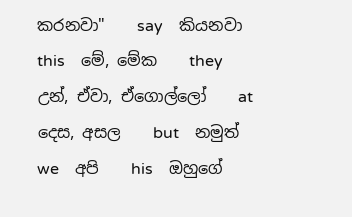කරනවා"    say    කියනවා    this    මේ, මේක    they    උන්, ඒවා, ඒගොල්ලෝ    at    දෙස, අසල    but    නමුත්    we    අපි    his    ඔහුගේ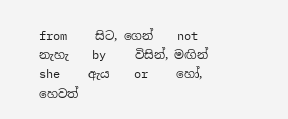from    සිට, ගෙන්    not    නැහැ    by    විසින්, මඟින්    she    ඇය    or    හෝ, හෙවත්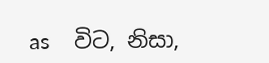as    විට, නිසා,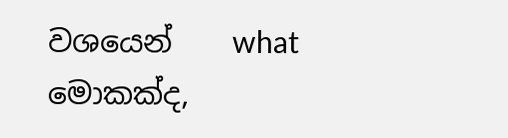වශයෙන්    what    මොකක්ද,